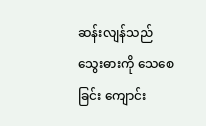ဆန်းလျန်သည် သွေးဓားကို သေစေခြင်း ကျောင်း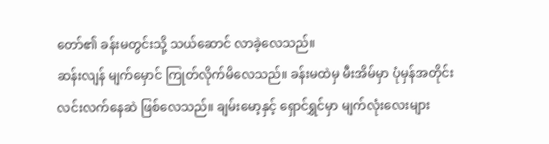တော်၏ ခန်းမတွင်းသို့ သယ်ဆောင် လာခဲ့လေသည်။
ဆန်းလျန် မျက်မှောင် ကြုတ်လိုက်မိလေသည်။ ခန်းမထဲမှ မီးအိမ်မှာ ပုံမှန်အတိုင်း လင်းလက်နေဆဲ ဖြစ်လေသည်။ ချမ်းမော့နှင့် ရှောင်ရွှင်မှာ မျက်လုံးလေးများ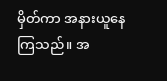မှိတ်ကာ အနားယူနေ ကြသည်။ အ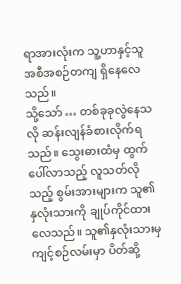ရာအားလုံးက သူ့ဟာနှင့်သူ အစီအစဉ်တကျ ရှိနေလေသည်။
သို့သော် … တစ်ခုခုလွဲနေသလို ဆန်းလျန်ခံစားလိုက်ရသည်။ သွေးဓားထံမှ ထွက်ပေါ်လာသည့် လူသတ်လိုသည့် စွမ်းအားများက သူ၏နှလုံးသားကို ချုပ်ကိုင်ထားလေသည်။ သူ၏နှလုံးသားမှ ကျင့်စဉ်လမ်းမှာ ပိတ်ဆို့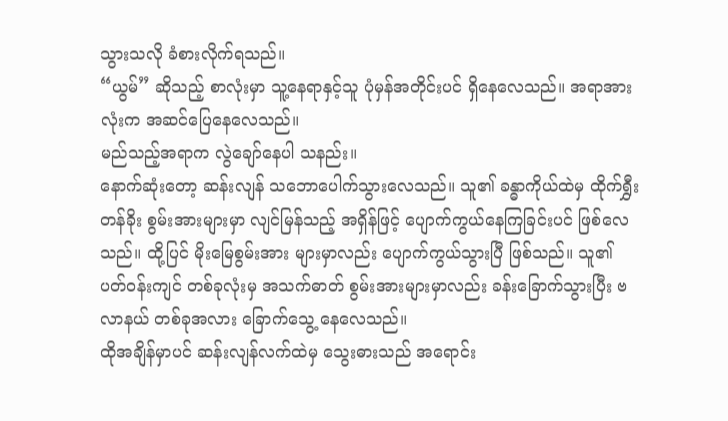သွားသလို ခံစားလိုက်ရသည်။
“ယွမ်” ဆိုသည့် စာလုံးမှာ သူ့နေရာနှင့်သူ ပုံမှန်အတိုင်းပင် ရှိနေလေသည်။ အရာအားလုံးက အဆင်ပြေနေလေသည်။
မည်သည့်အရာက လွဲချော်နေပါ သနည်း။
နောက်ဆုံးတော့ ဆန်းလျန် သဘောပေါက်သွားလေသည်။ သူ၏ ခန္ဓာကိုယ်ထဲမှ ထိုက်ရွှီးတန်ခိုး စွမ်းအားများမှာ လျင်မြန်သည့် အရှိန်ဖြင့် ပျောက်ကွယ်နေကြခြင်းပင် ဖြစ်လေသည်။ ထို့ပြင် မိုးမြေစွမ်းအား များမှာလည်း ပျောက်ကွယ်သွားပြီ ဖြစ်သည်။ သူ၏ ပတ်ဝန်းကျင် တစ်ခုလုံးမှ အသက်ဓာတ် စွမ်းအားများမှာလည်း ခန်းခြောက်သွားပြီး ဗလာနယ် တစ်ခုအလား ခြောက်သွေ့ နေလေသည်။
ထိုအချိန်မှာပင် ဆန်းလျန်လက်ထဲမှ သွေးဓားသည် အရောင်း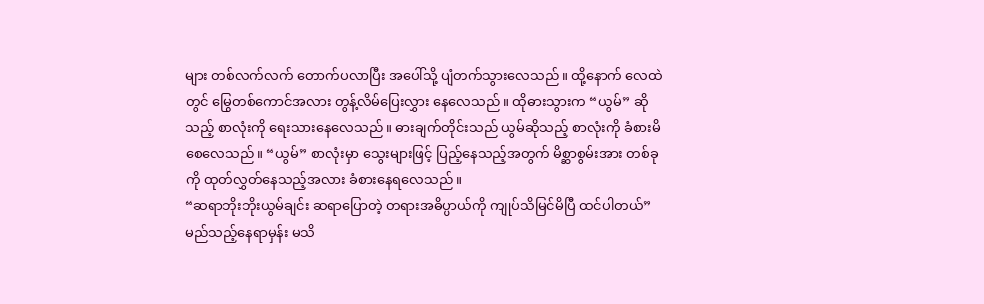များ တစ်လက်လက် တောက်ပလာပြီး အပေါ်သို့ ပျံတက်သွားလေသည်။ ထို့နောက် လေထဲတွင် မြွေတစ်ကောင်အလား တွန့်လိမ်ပြေးလွှား နေလေသည်။ ထိုဓားသွားက “ယွမ်” ဆိုသည့် စာလုံးကို ရေးသားနေလေသည်။ ဓားချက်တိုင်းသည် ယွမ်ဆိုသည့် စာလုံးကို ခံစားမိစေလေသည်။ “ယွမ်” စာလုံးမှာ သွေးများဖြင့် ပြည့်နေသည့်အတွက် မိစ္ဆာစွမ်းအား တစ်ခုကို ထုတ်လွှတ်နေသည့်အလား ခံစားနေရလေသည်။
“ဆရာဘိုးဘိုးယွမ်ချင်း ဆရာပြောတဲ့ တရားအဓိပ္ပာယ်ကို ကျုပ်သိမြင်မိပြီ ထင်ပါတယ်”
မည်သည့်နေရာမှန်း မသိ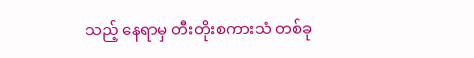သည့် နေရာမှ တီးတိုးစကားသံ တစ်ခု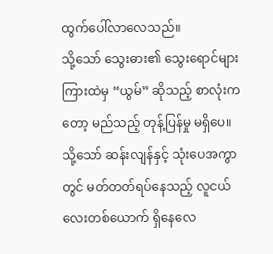ထွက်ပေါ်လာလေသည်။
သို့သော် သွေးဓား၏ သွေးရောင်များကြားထဲမှ “ယွမ်” ဆိုသည့် စာလုံးကတော့ မည်သည့် တုန့်ပြန်မှု မရှိပေ။
သို့သော် ဆန်းလျန်နှင့် သုံးပေအကွာတွင် မတ်တတ်ရပ်နေသည့် လူငယ်လေးတစ်ယောက် ရှိနေလေ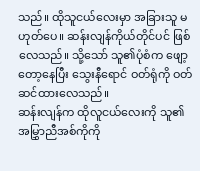သည်။ ထိုသူငယ်လေးမှာ အခြားသူ မဟုတ်ပေ။ ဆန်းလျန်ကိုယ်တိုင်ပင် ဖြစ်လေသည်။ သို့သော် သူ၏ပုံစံက ဖျော့တော့နေပြီး သွေးနီရောင် ဝတ်ရုံကို ဝတ်ဆင်ထားလေသည်။
ဆန်းလျန်က ထိုလူငယ်လေးကို သူ၏ အမြွှာညီအစ်ကိုကို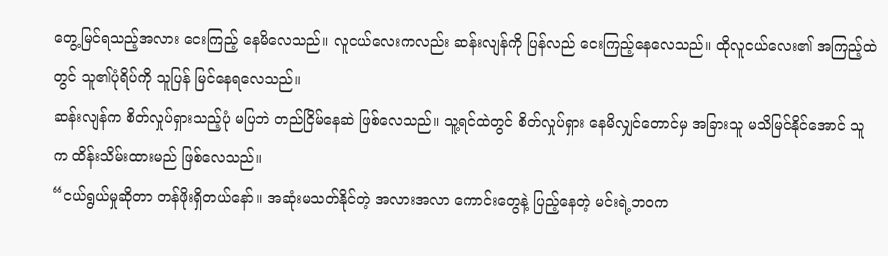တွေ့မြင်ရသည့်အလား ငေးကြည့် နေမိလေသည်။ လူငယ်လေးကလည်း ဆန်းလျန်ကို ပြန်လည် ငေးကြည့်နေလေသည်။ ထိုလူငယ်လေး၏ အကြည့်ထဲတွင် သူ၏ပုံရိပ်ကို သူပြန် မြင်နေရလေသည်။
ဆန်းလျန်က စိတ်လှုပ်ရှားသည့်ပုံ မပြဘဲ တည်ငြိမ်နေဆဲ ဖြစ်လေသည်။ သူ့ရင်ထဲတွင် စိတ်လှုပ်ရှား နေမိလျှင်တောင်မှ အခြားသူ မသိမြင်နိုင်အောင် သူက ထိန်းသိမ်းထားမည် ဖြစ်လေသည်။
“ငယ်ရွယ်မှုဆိုတာ တန်ဖိုးရှိတယ်နော်။ အဆုံးမသတ်နိုင်တဲ့ အလားအလာ ကောင်းတွေနဲ့ ပြည့်နေတဲ့ မင်းရဲ့ဘဝက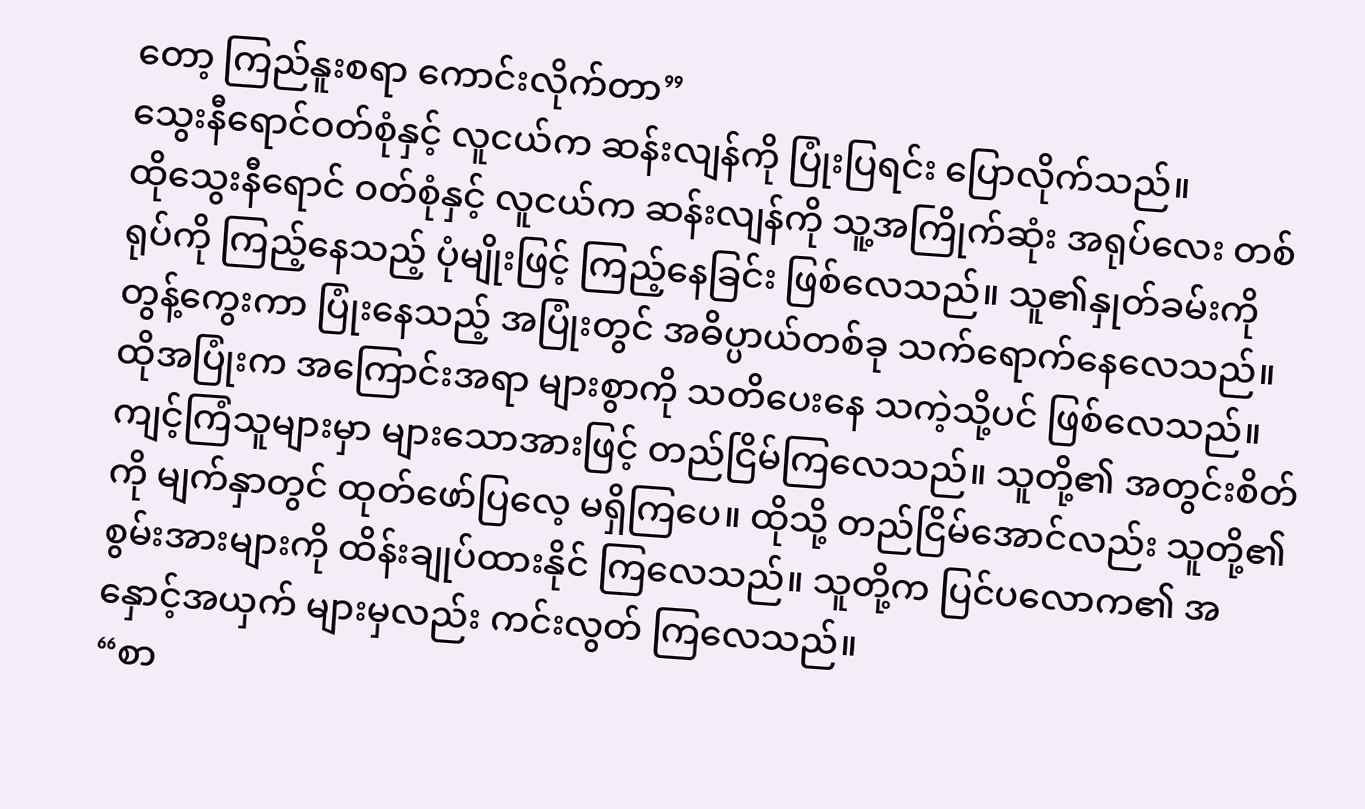တော့ ကြည်နူးစရာ ကောင်းလိုက်တာ”
သွေးနီရောင်ဝတ်စုံနှင့် လူငယ်က ဆန်းလျန်ကို ပြုံးပြရင်း ပြောလိုက်သည်။
ထိုသွေးနီရောင် ဝတ်စုံနှင့် လူငယ်က ဆန်းလျန်ကို သူ့အကြိုက်ဆုံး အရုပ်လေး တစ်ရုပ်ကို ကြည့်နေသည့် ပုံမျိုးဖြင့် ကြည့်နေခြင်း ဖြစ်လေသည်။ သူ၏နှုတ်ခမ်းကို တွန့်ကွေးကာ ပြုံးနေသည့် အပြုံးတွင် အဓိပ္ပာယ်တစ်ခု သက်ရောက်နေလေသည်။ ထိုအပြုံးက အကြောင်းအရာ များစွာကို သတိပေးနေ သကဲ့သို့ပင် ဖြစ်လေသည်။
ကျင့်ကြံသူများမှာ များသောအားဖြင့် တည်ငြိမ်ကြလေသည်။ သူတို့၏ အတွင်းစိတ်ကို မျက်နှာတွင် ထုတ်ဖော်ပြလေ့ မရှိကြပေ။ ထိုသို့ တည်ငြိမ်အောင်လည်း သူတို့၏ စွမ်းအားများကို ထိန်းချုပ်ထားနိုင် ကြလေသည်။ သူတို့က ပြင်ပလောက၏ အနှောင့်အယှက် များမှလည်း ကင်းလွတ် ကြလေသည်။
“စာ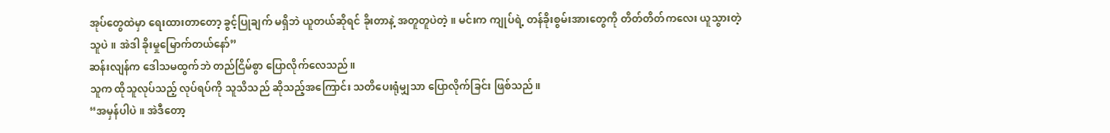အုပ်တွေထဲမှာ ရေးထားတာတော့ ခွင့်ပြုချက် မရှိဘဲ ယူတယ်ဆိုရင် ခိုးတာနဲ့ အတူတူပဲတဲ့။ မင်းက ကျုပ်ရဲ့ တန်ခိုးစွမ်းအားတွေကို တိတ်တိတ်ကလေး ယူသွားတဲ့သူပဲ။ အဲဒါ ခိုးမှုမြောက်တယ်နော်”
ဆန်းလျန်က ဒေါသမထွက်ဘဲ တည်ငြိမ်စွာ ပြောလိုက်လေသည်။
သူက ထိုသူလုပ်သည့် လုပ်ရပ်ကို သူသိသည် ဆိုသည့်အကြောင်း သတိပေးရုံမျှသာ ပြောလိုက်ခြင်း ဖြစ်သည်။
“အမှန်ပါပဲ။ အဲဒီတော့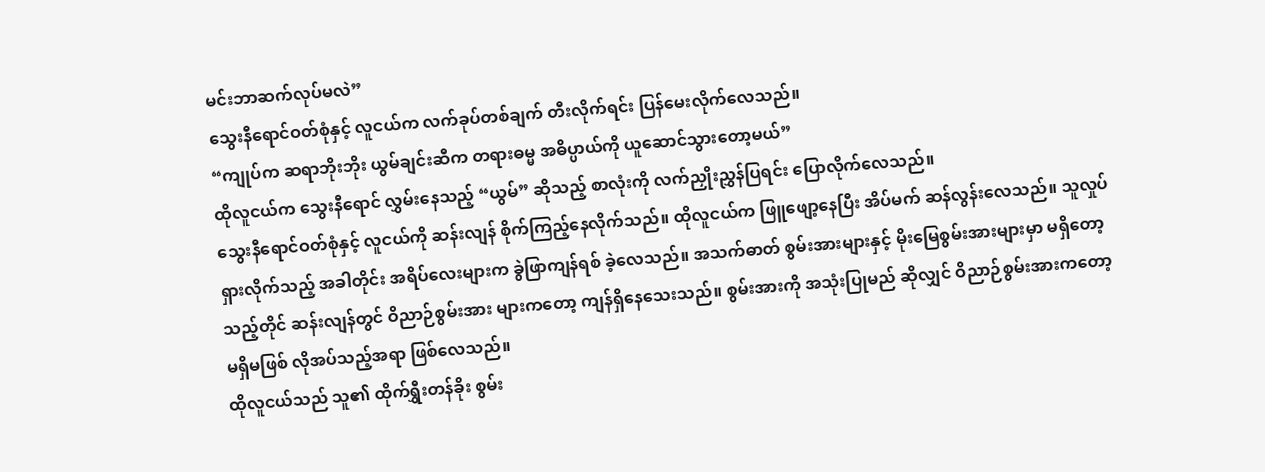မင်းဘာဆက်လုပ်မလဲ”
သွေးနီရောင်ဝတ်စုံနှင့် လူငယ်က လက်ခုပ်တစ်ချက် တီးလိုက်ရင်း ပြန်မေးလိုက်လေသည်။
“ကျုပ်က ဆရာဘိုးဘိုး ယွမ်ချင်းဆီက တရားဓမ္မ အဓိပ္ပာယ်ကို ယူဆောင်သွားတော့မယ်”
ထိုလူငယ်က သွေးနီရောင် လွှမ်းနေသည့် “ယွမ်” ဆိုသည့် စာလုံးကို လက်ညှိုးညွှန်ပြရင်း ပြောလိုက်လေသည်။
သွေးနီရောင်ဝတ်စုံနှင့် လူငယ်ကို ဆန်းလျန် စိုက်ကြည့်နေလိုက်သည်။ ထိုလူငယ်က ဖြူဖျော့နေပြီး အိပ်မက် ဆန်လွန်းလေသည်။ သူလှုပ်ရှားလိုက်သည့် အခါတိုင်း အရိပ်လေးများက ခွဲဖြာကျန်ရစ် ခဲ့လေသည်။ အသက်ဓာတ် စွမ်းအားများနှင့် မိုးမြေစွမ်းအားများမှာ မရှိတော့သည့်တိုင် ဆန်းလျန်တွင် ဝိညာဉ်စွမ်းအား များကတော့ ကျန်ရှိနေသေးသည်။ စွမ်းအားကို အသုံးပြုမည် ဆိုလျှင် ဝိညာဉ်စွမ်းအားကတော့ မရှိမဖြစ် လိုအပ်သည့်အရာ ဖြစ်လေသည်။
ထိုလူငယ်သည် သူ၏ ထိုက်ရွှီးတန်ခိုး စွမ်း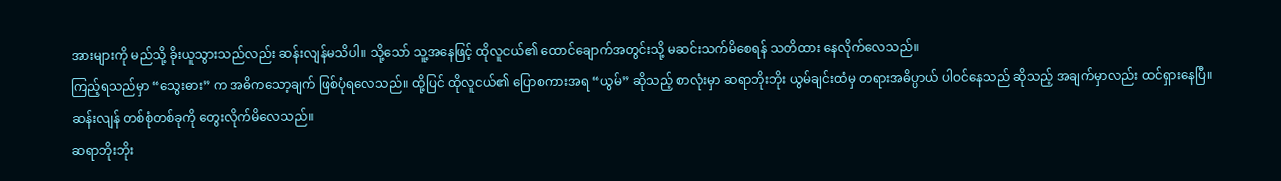အားများကို မည်သို့ ခိုးယူသွားသည်လည်း ဆန်းလျန်မသိပါ။ သို့သော် သူ့အနေဖြင့် ထိုလူငယ်၏ ထောင်ချောက်အတွင်းသို့ မဆင်းသက်မိစေရန် သတိထား နေလိုက်လေသည်။
ကြည့်ရသည်မှာ “သွေးဓား” က အဓိကသော့ချက် ဖြစ်ပုံရလေသည်။ ထို့ပြင် ထိုလူငယ်၏ ပြောစကားအရ “ယွမ်” ဆိုသည့် စာလုံးမှာ ဆရာဘိုးဘိုး ယွမ်ချင်းထံမှ တရားအဓိပ္ပာယ် ပါဝင်နေသည် ဆိုသည့် အချက်မှာလည်း ထင်ရှားနေပြီ။
ဆန်းလျန် တစ်စုံတစ်ခုကို တွေးလိုက်မိလေသည်။
ဆရာဘိုးဘိုး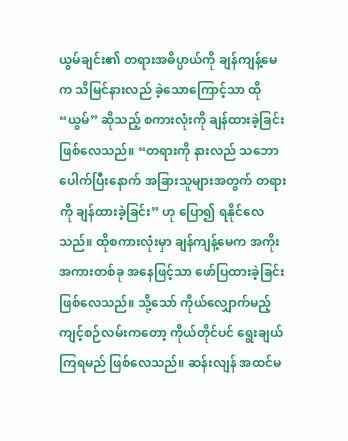ယွမ်ချင်း၏ တရားအဓိပ္ပာယ်ကို ချန်ကျန့်မေက သိမြင်နားလည် ခဲ့သောကြောင့်သာ ထို “ယွမ်” ဆိုသည့် စကားလုံးကို ချန်ထားခဲ့ခြင်း ဖြစ်လေသည်။ “တရားကို နားလည် သဘောပေါက်ပြီးနောက် အခြားသူများအတွက် တရားကို ချန်ထားခဲ့ခြင်း” ဟု ပြော၍ ရနိုင်လေသည်။ ထိုစကားလုံးမှာ ချန်ကျန့်မေက အကိုးအကားတစ်ခု အနေဖြင့်သာ ဖော်ပြထားခဲ့ခြင်း ဖြစ်လေသည်။ သို့သော် ကိုယ်လျှောက်မည့် ကျင့်စဉ်လမ်းကတော့ ကိုယ်တိုင်ပင် ရွေးချယ်ကြရမည် ဖြစ်လေသည်။ ဆန်းလျန် အထင်မ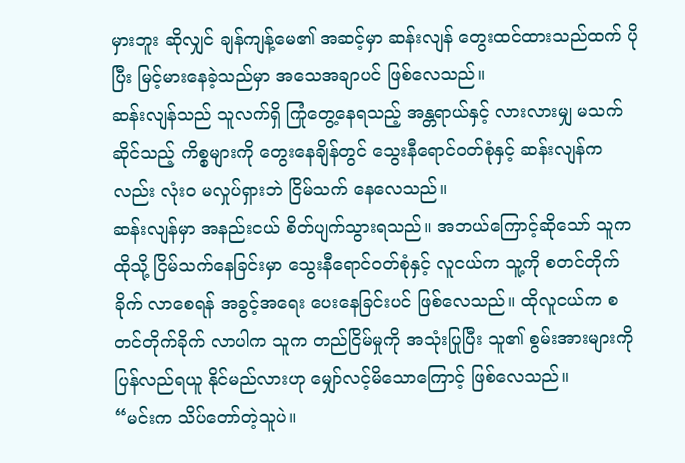မှားဘူး ဆိုလျှင် ချန်ကျန့်မေ၏ အဆင့်မှာ ဆန်းလျန် တွေးထင်ထားသည်ထက် ပိုပြီး မြင့်မားနေခဲ့သည်မှာ အသေအချာပင် ဖြစ်လေသည်။
ဆန်းလျန်သည် သူလက်ရှိ ကြုံတွေ့နေရသည့် အန္တရာယ်နှင့် လားလားမျှ မသက်ဆိုင်သည့် ကိစ္စများကို တွေးနေချိန်တွင် သွေးနီရောင်ဝတ်စုံနှင့် ဆန်းလျန်ကလည်း လုံးဝ မလှုပ်ရှားဘဲ ငြိမ်သက် နေလေသည်။
ဆန်းလျန်မှာ အနည်းငယ် စိတ်ပျက်သွားရသည်။ အဘယ်ကြောင့်ဆိုသော် သူက ထိုသို့ ငြိမ်သက်နေခြင်းမှာ သွေးနီရောင်ဝတ်စုံနှင့် လူငယ်က သူ့ကို စတင်တိုက်ခိုက် လာစေရန် အခွင့်အရေး ပေးနေခြင်းပင် ဖြစ်လေသည်။ ထိုလူငယ်က စတင်တိုက်ခိုက် လာပါက သူက တည်ငြိမ်မှုကို အသုံးပြုပြီး သူ၏ စွမ်းအားများကို ပြန်လည်ရယူ နိုင်မည်လားဟု မျှော်လင့်မိသောကြောင့် ဖြစ်လေသည်။
“မင်းက သိပ်တော်တဲ့သူပဲ။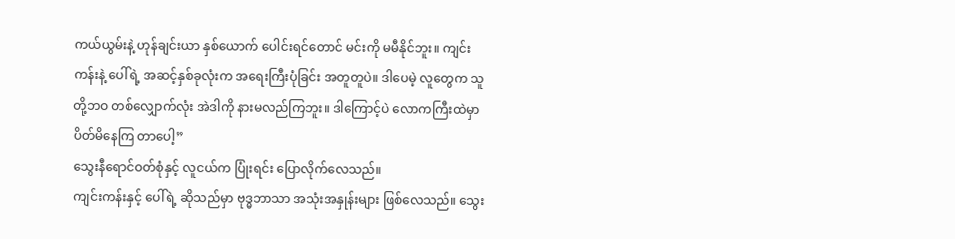ကယ်ယွမ်းနဲ့ ဟုန်ချင်းယာ နှစ်ယောက် ပေါင်းရင်တောင် မင်းကို မမီနိုင်ဘူး။ ကျင်းကန်းနဲ့ ပေါ်ရဲ့ အဆင့်နှစ်ခုလုံးက အရေးကြီးပုံခြင်း အတူတူပဲ။ ဒါပေမဲ့ လူတွေက သူတို့ဘဝ တစ်လျှောက်လုံး အဲဒါကို နားမလည်ကြဘူး။ ဒါကြောင့်ပဲ လောကကြီးထဲမှာ ပိတ်မိနေကြ တာပေါ့”
သွေးနီရောင်ဝတ်စုံနှင့် လူငယ်က ပြုံးရင်း ပြောလိုက်လေသည်။
ကျင်းကန်းနှင့် ပေါ်ရဲ့ ဆိုသည်မှာ ဗုဒ္ဓဘာသာ အသုံးအနှုန်းများ ဖြစ်လေသည်။ သွေး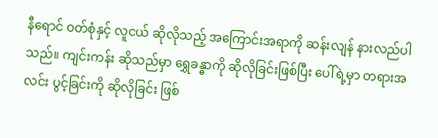နီရောင် ဝတ်စုံနှင့် လူငယ် ဆိုလိုသည့် အကြောင်းအရာကို ဆန်းလျန် နားလည်ပါသည်။ ကျင်းကန်း ဆိုသည်မှာ ရွှေခန္ဓာကို ဆိုလိုခြင်းဖြစ်ပြီး ပေါ်ရဲ့မှာ တရားအလင်း ပွင့်ခြင်းကို ဆိုလိုခြင်း ဖြစ်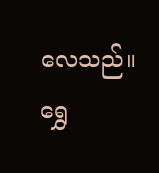လေသည်။ ရွှေ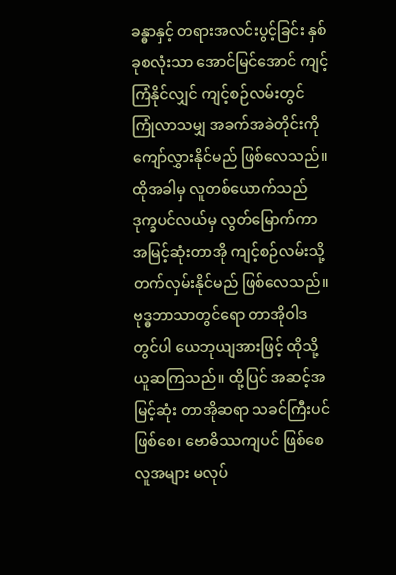ခန္ဓာနှင့် တရားအလင်းပွင့်ခြင်း နှစ်ခုစလုံးသာ အောင်မြင်အောင် ကျင့်ကြံနိုင်လျှင် ကျင့်စဉ်လမ်းတွင် ကြုံလာသမျှ အခက်အခဲတိုင်းကို ကျော်လွှားနိုင်မည် ဖြစ်လေသည်။ ထိုအခါမှ လူတစ်ယောက်သည် ဒုက္ခပင်လယ်မှ လွတ်မြောက်ကာ အမြင့်ဆုံးတာအို ကျင့်စဉ်လမ်းသို့ တက်လှမ်းနိုင်မည် ဖြစ်လေသည်။
ဗုဒ္ဓဘာသာတွင်ရော တာအိုဝါဒတွင်ပါ ယေဘုယျအားဖြင့် ထိုသို့ယူဆကြသည်။ ထို့ပြင် အဆင့်အမြင့်ဆုံး တာအိုဆရာ သခင်ကြီးပင် ဖြစ်စေ၊ ဗောဓိဿကျပင် ဖြစ်စေ လူအများ မလုပ်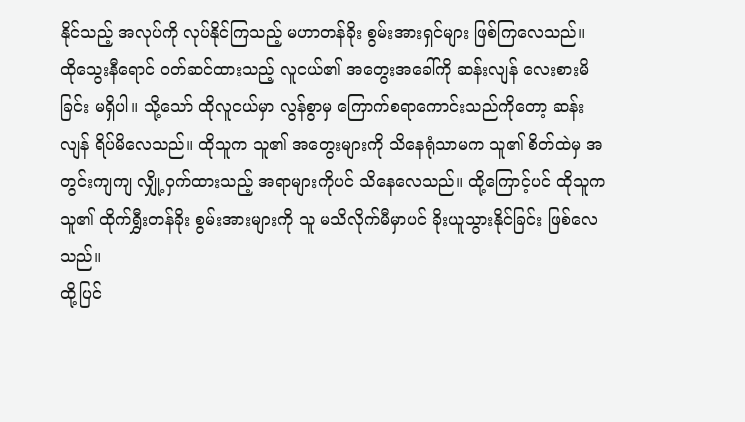နိုင်သည့် အလုပ်ကို လုပ်နိုင်ကြသည့် မဟာတန်ခိုး စွမ်းအားရှင်များ ဖြစ်ကြလေသည်။
ထိုသွေးနီရောင် ဝတ်ဆင်ထားသည့် လူငယ်၏ အတွေးအခေါ်ကို ဆန်းလျန် လေးစားမိခြင်း မရှိပါ။ သို့သော် ထိုလူငယ်မှာ လွန်စွာမှ ကြောက်စရာကောင်းသည်ကိုတော့ ဆန်းလျန် ရိပ်မိလေသည်။ ထိုသူက သူ၏ အတွေးများကို သိနေရုံသာမက သူ၏ စိတ်ထဲမှ အတွင်းကျကျ လျှို့ဝှက်ထားသည့် အရာများကိုပင် သိနေလေသည်။ ထို့ကြောင့်ပင် ထိုသူက သူ၏ ထိုက်ရွှီးတန်ခိုး စွမ်းအားများကို သူ မသိလိုက်မီမှာပင် ခိုးယူသွားနိုင်ခြင်း ဖြစ်လေသည်။
ထို့ပြင်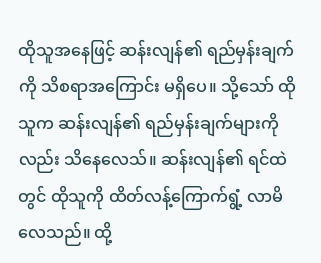ထိုသူအနေဖြင့် ဆန်းလျန်၏ ရည်မှန်းချက်ကို သိစရာအကြောင်း မရှိပေ။ သို့သော် ထိုသူက ဆန်းလျန်၏ ရည်မှန်းချက်များကိုလည်း သိနေလေသ်။ ဆန်းလျန်၏ ရင်ထဲတွင် ထိုသူကို ထိတ်လန့်ကြောက်ရွံ့ လာမိလေသည်။ ထို့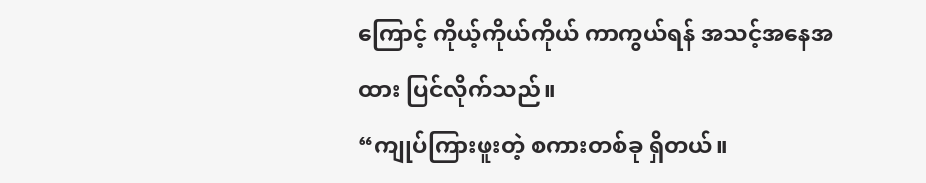ကြောင့် ကိုယ့်ကိုယ်ကိုယ် ကာကွယ်ရန် အသင့်အနေအထား ပြင်လိုက်သည်။
“ကျုပ်ကြားဖူးတဲ့ စကားတစ်ခု ရှိတယ်။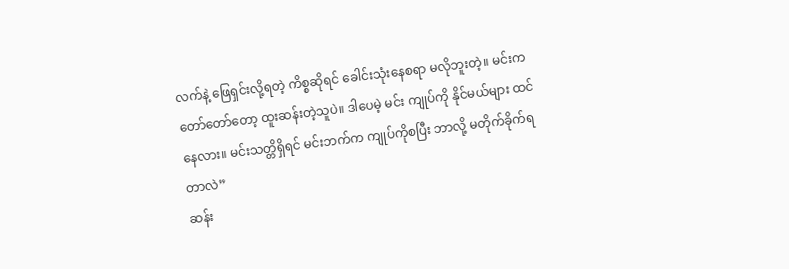လက်နဲ့ ဖြေရှင်းလို့ရတဲ့ ကိစ္စဆိုရင် ခေါင်းသုံးနေစရာ မလိုဘူးတဲ့။ မင်းက တော်တော်တော့ ထူးဆန်းတဲ့သူပဲ။ ဒါပေမဲ့ မင်း ကျုပ်ကို နိုင်မယ်များ ထင်နေလား။ မင်းသတ္တိရှိရင် မင်းဘက်က ကျုပ်ကိုစပြီး ဘာလို့ မတိုက်ခိုက်ရတာလဲ”
ဆန်း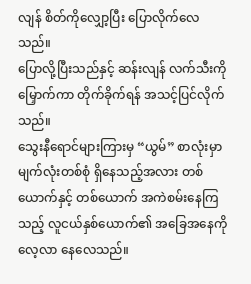လျန် စိတ်ကိုလျှော့ပြီး ပြောလိုက်လေသည်။
ပြောလို့ပြီးသည်နှင့် ဆန်းလျန် လက်သီးကိုမြှောက်ကာ တိုက်ခိုက်ရန် အသင့်ပြင်လိုက်သည်။
သွေးနီရောင်များကြားမှ “ယွမ်” စာလုံးမှာ မျက်လုံးတစ်စုံ ရှိနေသည့်အလား တစ်ယောက်နှင့် တစ်ယောက် အကဲစမ်းနေကြသည့် လူငယ်နှစ်ယောက်၏ အခြေအနေကို လေ့လာ နေလေသည်။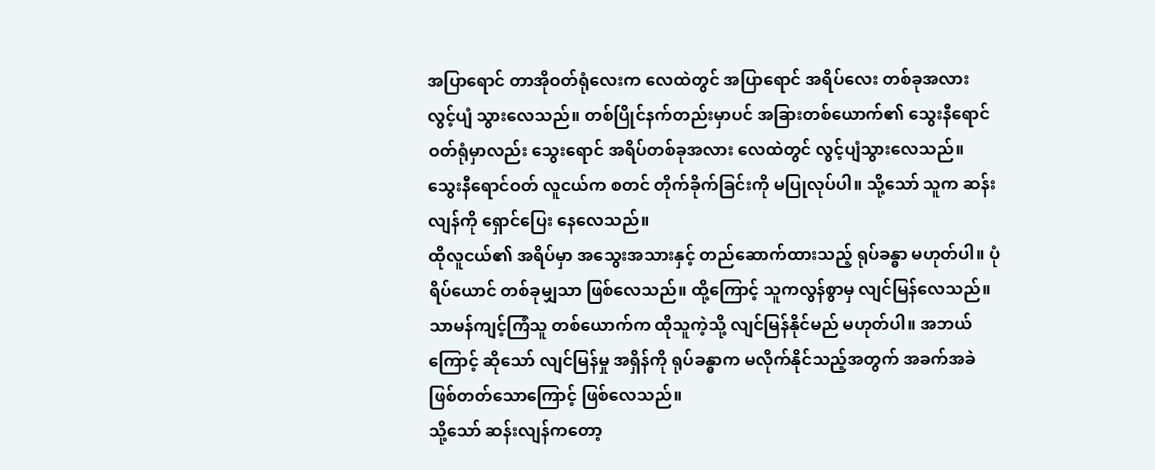အပြာရောင် တာအိုဝတ်ရုံလေးက လေထဲတွင် အပြာရောင် အရိပ်လေး တစ်ခုအလား လွင့်ပျံ သွားလေသည်။ တစ်ပြိုင်နက်တည်းမှာပင် အခြားတစ်ယောက်၏ သွေးနီရောင် ဝတ်ရုံမှာလည်း သွေးရောင် အရိပ်တစ်ခုအလား လေထဲတွင် လွင့်ပျံသွားလေသည်။
သွေးနီရောင်ဝတ် လူငယ်က စတင် တိုက်ခိုက်ခြင်းကို မပြုလုပ်ပါ။ သို့သော် သူက ဆန်းလျန်ကို ရှောင်ပြေး နေလေသည်။
ထိုလူငယ်၏ အရိပ်မှာ အသွေးအသားနှင့် တည်ဆောက်ထားသည့် ရုပ်ခန္ဓာ မဟုတ်ပါ။ ပုံရိပ်ယောင် တစ်ခုမျှသာ ဖြစ်လေသည်။ ထို့ကြောင့် သူကလွန်စွာမှ လျင်မြန်လေသည်။
သာမန်ကျင့်ကြံသူ တစ်ယောက်က ထိုသူကဲ့သို့ လျင်မြန်နိုင်မည် မဟုတ်ပါ။ အဘယ်ကြောင့် ဆိုသော် လျင်မြန်မှု အရှိန်ကို ရုပ်ခန္ဓာက မလိုက်နိုင်သည့်အတွက် အခက်အခဲ ဖြစ်တတ်သောကြောင့် ဖြစ်လေသည်။
သို့သော် ဆန်းလျန်ကတော့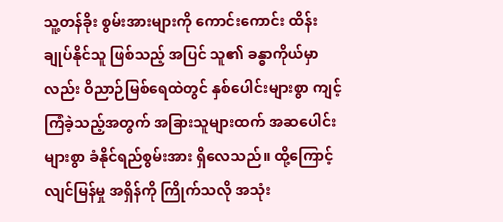သူ့တန်ခိုး စွမ်းအားများကို ကောင်းကောင်း ထိန်းချုပ်နိုင်သူ ဖြစ်သည့် အပြင် သူ၏ ခန္ဓာကိုယ်မှာလည်း ဝိညာဉ်မြစ်ရေထဲတွင် နှစ်ပေါင်းများစွာ ကျင့်ကြံခဲ့သည့်အတွက် အခြားသူများထက် အဆပေါင်းများစွာ ခံနိုင်ရည်စွမ်းအား ရှိလေသည်။ ထို့ကြောင့် လျင်မြန်မှု အရှိန်ကို ကြိုက်သလို အသုံး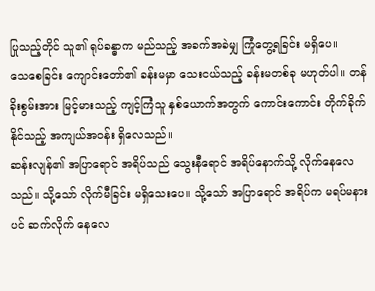ပြုသည့်တိုင် သူ၏ ရုပ်ခန္ဓာက မည်သည့် အခက်အခဲမျှ ကြုံတွေ့ရခြင်း မရှိပေ။
သေစေခြင်း ကျောင်းတော်၏ ခန်းမမှာ သေးငယ်သည့် ခန်းမတစ်ခု မဟုတ်ပါ။ တန်ခိုးစွမ်းအား မြင့်မားသည့် ကျင့်ကြံသူ နှစ်ယောက်အတွက် ကောင်းကောင်း တိုက်ခိုက်နိုင်သည့် အကျယ်အဝန်း ရှိလေသည်။
ဆန်းလျန်၏ အပြာရောင် အရိပ်သည် သွေးနီရောင် အရိပ်နောက်သို့ လိုက်နေလေသည်။ သို့သော် လိုက်မီခြင်း မရှိသေးပေ။ သို့သော် အပြာရောင် အရိပ်က မရပ်မနားပင် ဆက်လိုက် နေလေ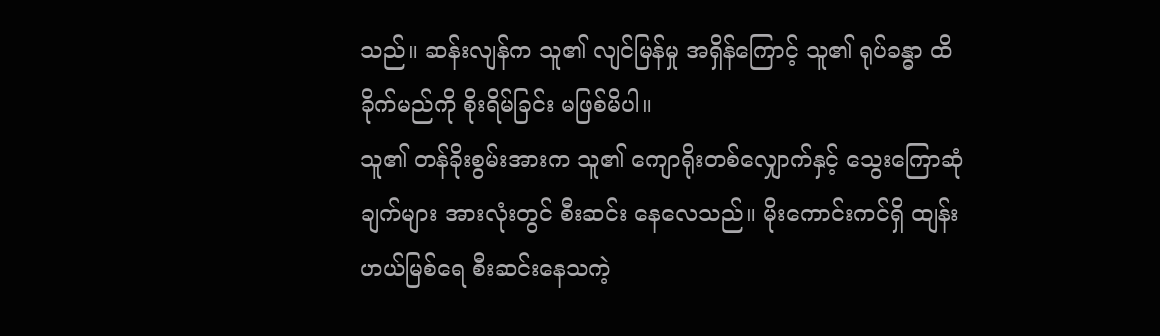သည်။ ဆန်းလျန်က သူ၏ လျင်မြန်မှု အရှိန်ကြောင့် သူ၏ ရုပ်ခန္ဓာ ထိခိုက်မည်ကို စိုးရိမ်ခြင်း မဖြစ်မိပါ။
သူ၏ တန်ခိုးစွမ်းအားက သူ၏ ကျောရိုးတစ်လျှောက်နှင့် သွေးကြောဆုံချက်များ အားလုံးတွင် စီးဆင်း နေလေသည်။ မိုးကောင်းကင်ရှိ ထျန်းဟယ်မြစ်ရေ စီးဆင်းနေသကဲ့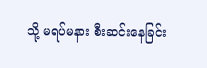သို့ မရပ်မနား စီးဆင်းနေခြင်း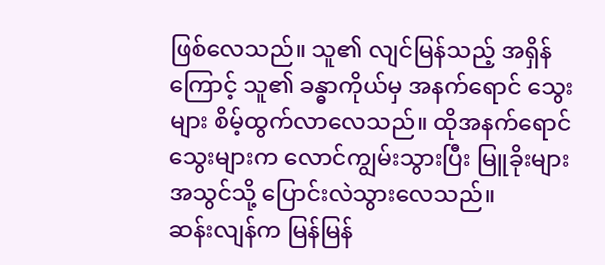ဖြစ်လေသည်။ သူ၏ လျင်မြန်သည့် အရှိန်ကြောင့် သူ၏ ခန္ဓာကိုယ်မှ အနက်ရောင် သွေးများ စိမ့်ထွက်လာလေသည်။ ထိုအနက်ရောင် သွေးများက လောင်ကျွမ်းသွားပြီး မြူခိုးများ အသွင်သို့ ပြောင်းလဲသွားလေသည်။
ဆန်းလျန်က မြန်မြန်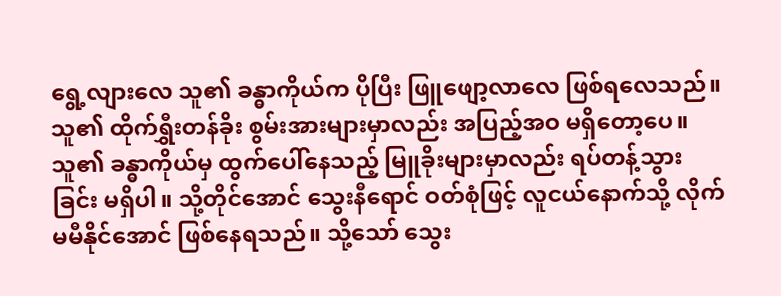ရွေ့လျားလေ သူ၏ ခန္ဓာကိုယ်က ပိုပြီး ဖြူဖျော့လာလေ ဖြစ်ရလေသည်။ သူ၏ ထိုက်ရွှီးတန်ခိုး စွမ်းအားများမှာလည်း အပြည့်အဝ မရှိတော့ပေ။
သူ၏ ခန္ဓာကိုယ်မှ ထွက်ပေါ်နေသည့် မြူခိုးများမှာလည်း ရပ်တန့်သွားခြင်း မရှိပါ။ သို့တိုင်အောင် သွေးနီရောင် ဝတ်စုံဖြင့် လူငယ်နောက်သို့ လိုက်မမီနိုင်အောင် ဖြစ်နေရသည်။ သို့သော် သွေး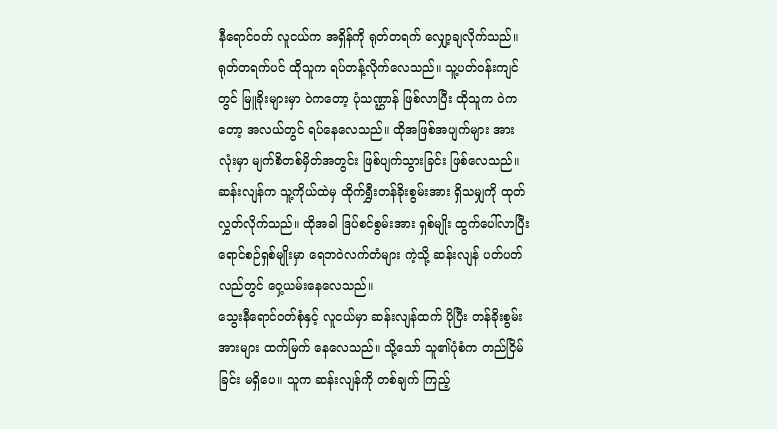နီရောင်ဝတ် လူငယ်က အရှိန်ကို ရုတ်တရက် လျှော့ချလိုက်သည်။
ရုတ်တရက်ပင် ထိုသူက ရပ်တန့်လိုက်လေသည်။ သူ့ပတ်ဝန်းကျင်တွင် မြူခိုးများမှာ ဝဲကတော့ ပုံသဏ္ဌာန် ဖြစ်လာပြီး ထိုသူက ဝဲကတော့ အလယ်တွင် ရပ်နေလေသည်။ ထိုအဖြစ်အပျက်များ အားလုံးမှာ မျက်စိတစ်မှိတ်အတွင်း ဖြစ်ပျက်သွားခြင်း ဖြစ်လေသည်။ ဆန်းလျန်က သူ့ကိုယ်ထဲမှ ထိုက်ရွှီးတန်ခိုးစွမ်းအား ရှိသမျှကို ထုတ်လွှတ်လိုက်သည်။ ထိုအခါ ဒြပ်စင်စွမ်းအား ရှစ်မျိုး ထွက်ပေါ်လာပြီး ရောင်စဉ်ရှစ်မျိုးမှာ ရေဘဝဲလက်တံများ ကဲ့သို့ ဆန်းလျန် ပတ်ပတ်လည်တွင် ဝှေ့ယမ်းနေလေသည်။
သွေးနီရောင်ဝတ်စုံနှင့် လူငယ်မှာ ဆန်းလျန်ထက် ပိုပြီး တန်ခိုးစွမ်းအားများ ထက်မြက် နေလေသည်။ သို့သော် သူ၏ပုံစံက တည်ငြိမ်ခြင်း မရှိပေ။ သူက ဆန်းလျန်ကို တစ်ချက် ကြည့်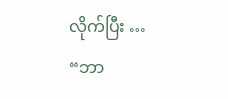လိုက်ပြီး …
“ဘာ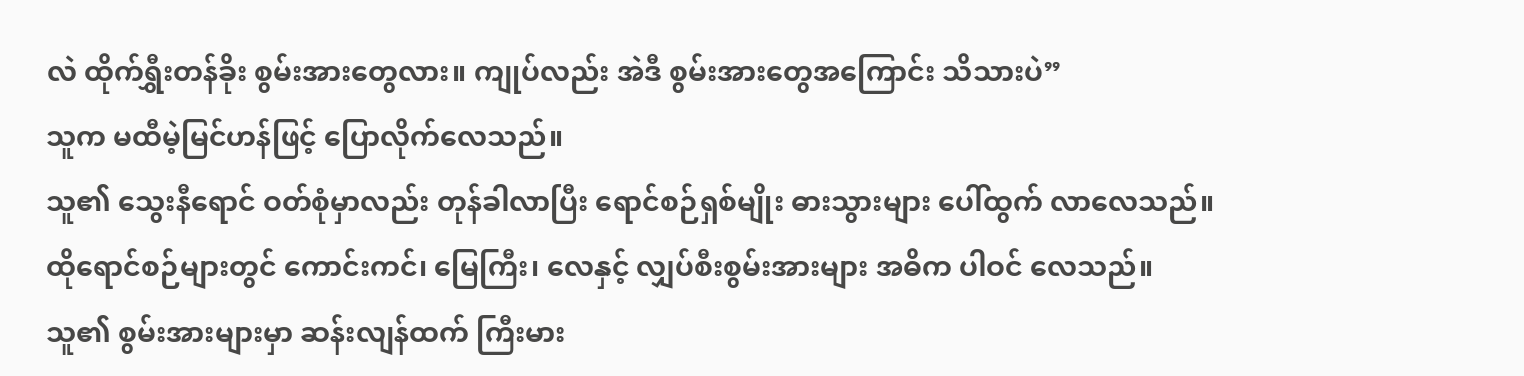လဲ ထိုက်ရွှီးတန်ခိုး စွမ်းအားတွေလား။ ကျုပ်လည်း အဲဒီ စွမ်းအားတွေအကြောင်း သိသားပဲ”
သူက မထီမဲ့မြင်ဟန်ဖြင့် ပြောလိုက်လေသည်။
သူ၏ သွေးနီရောင် ဝတ်စုံမှာလည်း တုန်ခါလာပြီး ရောင်စဉ်ရှစ်မျိုး ဓားသွားများ ပေါ်ထွက် လာလေသည်။
ထိုရောင်စဉ်များတွင် ကောင်းကင်၊ မြေကြီး၊ လေနှင့် လျှပ်စီးစွမ်းအားများ အဓိက ပါဝင် လေသည်။ သူ၏ စွမ်းအားများမှာ ဆန်းလျန်ထက် ကြီးမား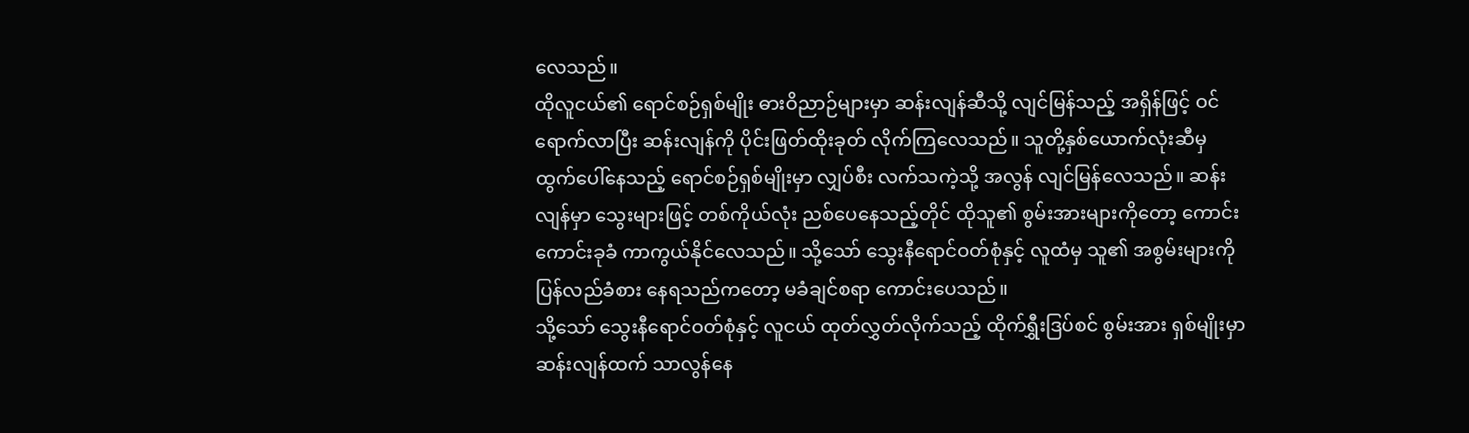လေသည်။
ထိုလူငယ်၏ ရောင်စဉ်ရှစ်မျိုး ဓားဝိညာဉ်များမှာ ဆန်းလျန်ဆီသို့ လျင်မြန်သည့် အရှိန်ဖြင့် ဝင်ရောက်လာပြီး ဆန်းလျန်ကို ပိုင်းဖြတ်ထိုးခုတ် လိုက်ကြလေသည်။ သူတို့နှစ်ယောက်လုံးဆီမှ ထွက်ပေါ်နေသည့် ရောင်စဉ်ရှစ်မျိုးမှာ လျှပ်စီး လက်သကဲ့သို့ အလွန် လျင်မြန်လေသည်။ ဆန်းလျန်မှာ သွေးများဖြင့် တစ်ကိုယ်လုံး ညစ်ပေနေသည့်တိုင် ထိုသူ၏ စွမ်းအားများကိုတော့ ကောင်းကောင်းခုခံ ကာကွယ်နိုင်လေသည်။ သို့သော် သွေးနီရောင်ဝတ်စုံနှင့် လူထံမှ သူ၏ အစွမ်းများကို ပြန်လည်ခံစား နေရသည်ကတော့ မခံချင်စရာ ကောင်းပေသည်။
သို့သော် သွေးနီရောင်ဝတ်စုံနှင့် လူငယ် ထုတ်လွှတ်လိုက်သည့် ထိုက်ရွှီးဒြပ်စင် စွမ်းအား ရှစ်မျိုးမှာ ဆန်းလျန်ထက် သာလွန်နေ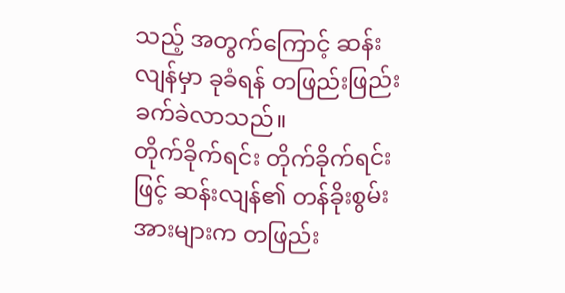သည့် အတွက်ကြောင့် ဆန်းလျန်မှာ ခုခံရန် တဖြည်းဖြည်း ခက်ခဲလာသည်။
တိုက်ခိုက်ရင်း တိုက်ခိုက်ရင်းဖြင့် ဆန်းလျန်၏ တန်ခိုးစွမ်းအားများက တဖြည်း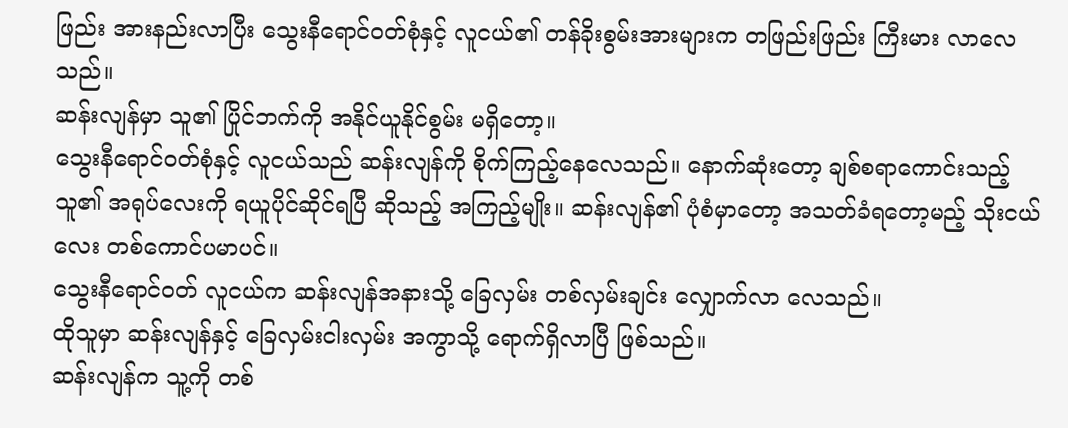ဖြည်း အားနည်းလာပြီး သွေးနီရောင်ဝတ်စုံနှင့် လူငယ်၏ တန်ခိုးစွမ်းအားများက တဖြည်းဖြည်း ကြီးမား လာလေသည်။
ဆန်းလျန်မှာ သူ၏ ပြိုင်ဘက်ကို အနိုင်ယူနိုင်စွမ်း မရှိတော့။
သွေးနီရောင်ဝတ်စုံနှင့် လူငယ်သည် ဆန်းလျန်ကို စိုက်ကြည့်နေလေသည်။ နောက်ဆုံးတော့ ချစ်စရာကောင်းသည့် သူ၏ အရုပ်လေးကို ရယူပိုင်ဆိုင်ရပြီ ဆိုသည့် အကြည့်မျိုး။ ဆန်းလျန်၏ ပုံစံမှာတော့ အသတ်ခံရတော့မည့် သိုးငယ်လေး တစ်ကောင်ပမာပင်။
သွေးနီရောင်ဝတ် လူငယ်က ဆန်းလျန်အနားသို့ ခြေလှမ်း တစ်လှမ်းချင်း လျှောက်လာ လေသည်။
ထိုသူမှာ ဆန်းလျန်နှင့် ခြေလှမ်းငါးလှမ်း အကွာသို့ ရောက်ရှိလာပြီ ဖြစ်သည်။
ဆန်းလျန်က သူ့ကို တစ်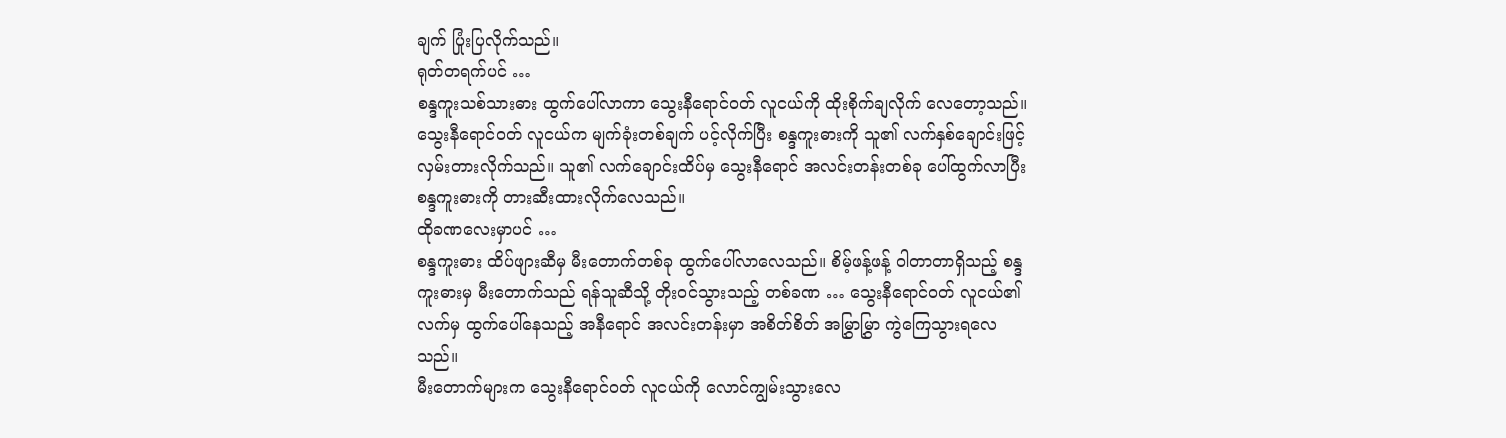ချက် ပြုံးပြလိုက်သည်။
ရုတ်တရက်ပင် …
စန္ဒကူးသစ်သားဓား ထွက်ပေါ်လာကာ သွေးနီရောင်ဝတ် လူငယ်ကို ထိုးစိုက်ချလိုက် လေတော့သည်။ သွေးနီရောင်ဝတ် လူငယ်က မျက်ခုံးတစ်ချက် ပင့်လိုက်ပြီး စန္ဒကူးဓားကို သူ၏ လက်နှစ်ချောင်းဖြင့် လှမ်းတားလိုက်သည်။ သူ၏ လက်ချောင်းထိပ်မှ သွေးနီရောင် အလင်းတန်းတစ်ခု ပေါ်ထွက်လာပြီး စန္ဒကူးဓားကို တားဆီးထားလိုက်လေသည်။
ထိုခဏလေးမှာပင် …
စန္ဒကူးဓား ထိပ်ဖျားဆီမှ မီးတောက်တစ်ခု ထွက်ပေါ်လာလေသည်။ စိမ့်ဖန့်ဖန့် ဝါတာတာရှိသည့် စန္ဒကူးဓားမှ မီးတောက်သည် ရန်သူဆီသို့ တိုးဝင်သွားသည့် တစ်ခဏ … သွေးနီရောင်ဝတ် လူငယ်၏ လက်မှ ထွက်ပေါ်နေသည့် အနီရောင် အလင်းတန်းမှာ အစိတ်စိတ် အမြွှာမြွှာ ကွဲကြေသွားရလေသည်။
မီးတောက်များက သွေးနီရောင်ဝတ် လူငယ်ကို လောင်ကျွမ်းသွားလေ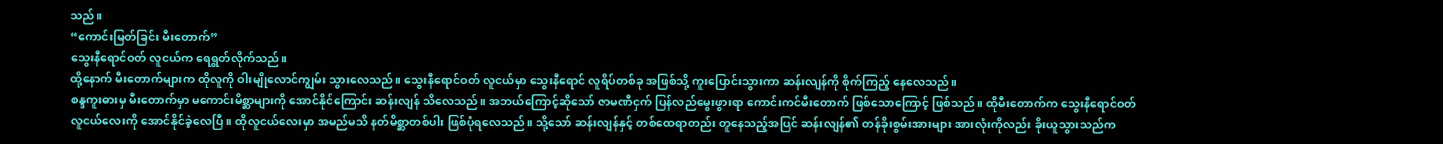သည်။
“ကောင်းမြတ်ခြင်း မီးတောက်”
သွေးနီရောင်ဝတ် လူငယ်က ရေရွတ်လိုက်သည်။
ထို့နောက် မီးတောက်များက ထိုလူကို ဝါးမျိုလောင်ကျွမ်း သွားလေသည်။ သွေးနီရောင်ဝတ် လူငယ်မှာ သွေးနီရောင် လူရိပ်တစ်ခု အဖြစ်သို့ ကူးပြောင်းသွားကာ ဆန်းလျန်ကို စိုက်ကြည့် နေလေသည်။
စန္ဒကူးဓားမှ မီးတောက်မှာ မကောင်းမိစ္ဆာများကို အောင်နိုင်ကြောင်း ဆန်းလျန် သိလေသည်။ အဘယ်ကြောင့်ဆိုသော် ဇာမဏီငှက် ပြန်လည်မွေးဖွားရာ ကောင်းကင်မီးတောက် ဖြစ်သောကြောင့် ဖြစ်သည်။ ထိုမီးတောက်က သွေးနီရောင်ဝတ် လူငယ်လေးကို အောင်နိုင်ခဲ့လေပြီ။ ထိုလူငယ်လေးမှာ အမည်မသိ နတ်မိစ္ဆာတစ်ပါး ဖြစ်ပုံရလေသည်။ သို့သော် ဆန်းလျန်နှင့် တစ်ထေရာတည်း တူနေသည့်အပြင် ဆန်းလျန်၏ တန်ခိုးစွမ်းအားများ အားလုံးကိုလည်း ခိုးယူသွားသည်က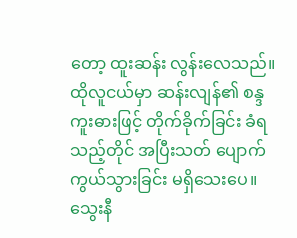တော့ ထူးဆန်း လွန်းလေသည်။
ထိုလူငယ်မှာ ဆန်းလျန်၏ စန္ဒကူးဓားဖြင့် တိုက်ခိုက်ခြင်း ခံရသည့်တိုင် အပြီးသတ် ပျောက်ကွယ်သွားခြင်း မရှိသေးပေ။ သွေးနီ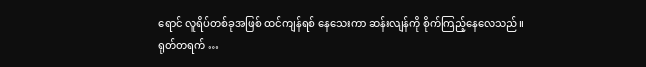ရောင် လူရိပ်တစ်ခုအဖြစ် ထင်ကျန်ရစ် နေသေးကာ ဆန်းလျန်ကို စိုက်ကြည့်နေလေသည်။
ရုတ်တရက် …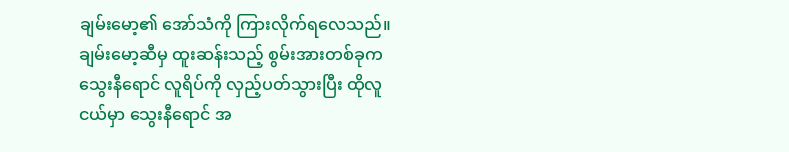ချမ်းမော့၏ အော်သံကို ကြားလိုက်ရလေသည်။
ချမ်းမော့ဆီမှ ထူးဆန်းသည့် စွမ်းအားတစ်ခုက သွေးနီရောင် လူရိပ်ကို လှည့်ပတ်သွားပြီး ထိုလူငယ်မှာ သွေးနီရောင် အ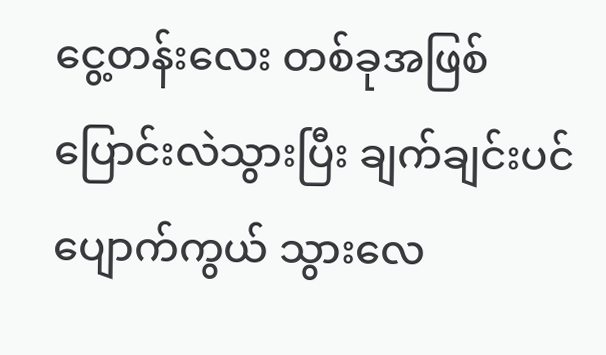ငွေ့တန်းလေး တစ်ခုအဖြစ် ပြောင်းလဲသွားပြီး ချက်ချင်းပင် ပျောက်ကွယ် သွားလေ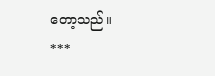တော့သည်။
***